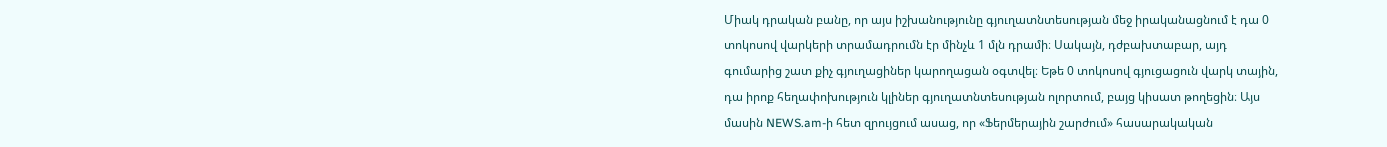Միակ դրական բանը, որ այս իշխանությունը գյուղատնտեսության մեջ իրականացնում է դա 0 տոկոսով վարկերի տրամադրումն էր մինչև 1 մլն դրամի։ Սակայն, դժբախտաբար, այդ գումարից շատ քիչ գյուղացիներ կարողացան օգտվել։ Եթե 0 տոկոսով գյուցացուն վարկ տային, դա իրոք հեղափոխություն կլիներ գյուղատնտեսության ոլորտում, բայց կիսատ թողեցին։ Այս մասին NEWS.am-ի հետ զրույցում ասաց, որ «Ֆերմերային շարժում» հասարակական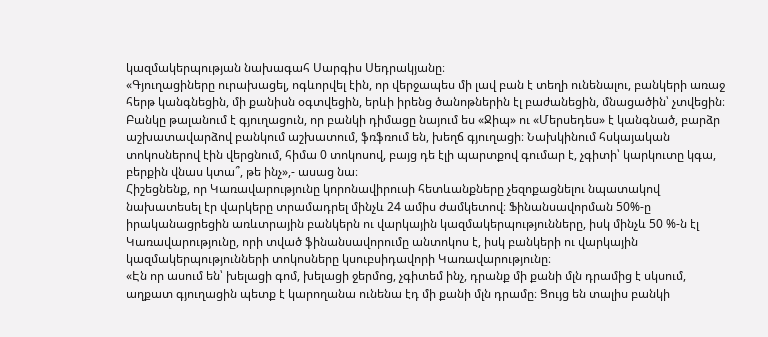կազմակերպության նախագահ Սարգիս Սեդրակյանը։
«Գյուղացիները ուրախացել, ոգևորվել էին, որ վերջապես մի լավ բան է տեղի ունենալու, բանկերի առաջ հերթ կանգնեցին, մի քանիսն օգտվեցին, երևի իրենց ծանոթներին էլ բաժանեցին, մնացածին՝ չտվեցին։ Բանկը թալանում է գյուղացուն, որ բանկի դիմացը նայում ես «Ջիպ» ու «Մերսեդես» է կանգնած, բարձր աշխատավարձով բանկում աշխատում, ֆռֆռում են, խեղճ գյուղացի։ Նախկինում հսկայական տոկոսներով էին վերցնում, հիմա 0 տոկոսով, բայց դե էլի պարտքով գումար է, չգիտի՝ կարկուտը կգա, բերքին վնաս կտա՞, թե ինչ»,- ասաց նա։
Հիշեցնենք, որ Կառավարությունը կորոնավիրուսի հետևանքները չեզոքացնելու նպատակով նախատեսել էր վարկերը տրամադրել մինչև 24 ամիս ժամկետով։ Ֆինանսավորման 50%-ը իրականացրեցին առևտրային բանկերն ու վարկային կազմակերպությունները, իսկ մինչև 50 %-ն էլ Կառավարությունը, որի տված ֆինանսավորումը անտոկոս է, իսկ բանկերի ու վարկային կազմակերպությունների տոկոսները կսուբսիդավորի Կառավարությունը։
«Էն որ ասում են՝ խելացի գոմ, խելացի ջերմոց, չգիտեմ ինչ, դրանք մի քանի մլն դրամից է սկսում, աղքատ գյուղացին պետք է կարողանա ունենա էդ մի քանի մլն դրամը։ Ցույց են տալիս բանկի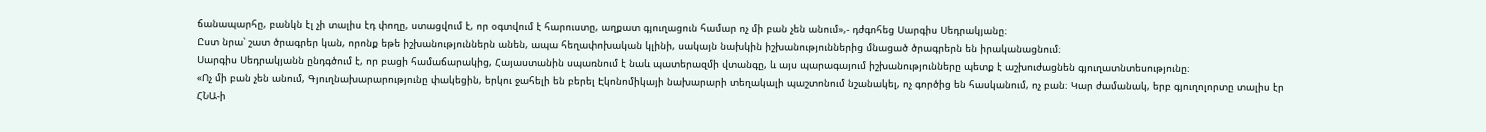ճանապարհը, բանկն էլ չի տալիս էդ փողը, ստացվում է, որ օգտվում է հարուստը, աղքատ գյուղացուն համար ոչ մի բան չեն անում»,- դժգոհեց Սարգիս Սեդրակյանը։
Ըստ նրա՝ շատ ծրագրեր կան, որոնք եթե իշխանություններն անեն, ապա հեղափոխական կլինի, սակայն նախկին իշխանություններից մնացած ծրագրերն են իրականացնում։
Սարգիս Սեդրակյանն ընդգծում է, որ բացի համաճարակից, Հայաստանին սպառնում է նաև պատերազմի վտանգը, և այս պարագայում իշխանությունները պետք է աշխուժացնեն գյուղատնտեսությունը։
«Ոչ մի բան չեն անում, Գյուղնախարարությունը փակեցին, երկու ջահելի են բերել Էկոնոմիկայի նախարարի տեղակալի պաշտոնում նշանակել, ոչ գործից են հասկանում, ոչ բան։ Կար ժամանակ, երբ գյուղոլորտը տալիս էր ՀՆԱ-ի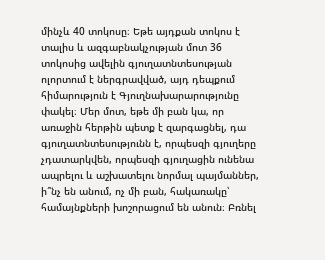մինչև 40 տոկոսը։ Եթե այդքան տոկոս է տալիս և ազգաբնակչության մոտ 36 տոկոսից ավելին գյուղատնտեսության ոլորտում է ներգրավված, այդ դեպքում հիմարություն է Գյուղնախարարությունը փակել։ Մեր մոտ, եթե մի բան կա, որ առաջին հերթին պետք է զարգացնել, դա գյուղատնտեսությունն է, որպեսզի գյուղերը չդատարկվեն, որպեսզի գյուղացին ունենա ապրելու և աշխատելու նորմալ պայմաններ, ի՞նչ են անում, ոչ մի բան, հակառակը՝ համայնքների խոշորացում են անուն։ Բռնել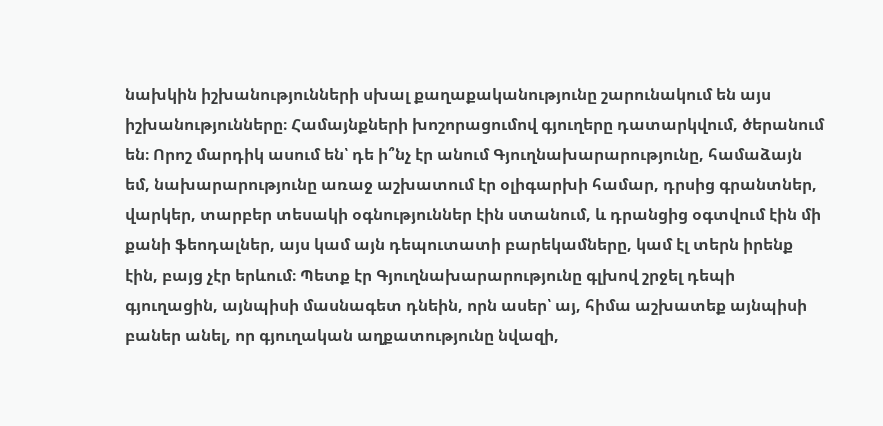նախկին իշխանությունների սխալ քաղաքականությունը շարունակում են այս իշխանությունները։ Համայնքների խոշորացումով գյուղերը դատարկվում, ծերանում են։ Որոշ մարդիկ ասում են՝ դե ի՞նչ էր անում Գյուղնախարարությունը, համաձայն եմ, նախարարությունը առաջ աշխատում էր օլիգարխի համար, դրսից գրանտներ, վարկեր, տարբեր տեսակի օգնություններ էին ստանում, և դրանցից օգտվում էին մի քանի ֆեոդալներ, այս կամ այն դեպուտատի բարեկամները, կամ էլ տերն իրենք էին, բայց չէր երևում։ Պետք էր Գյուղնախարարությունը գլխով շրջել դեպի գյուղացին, այնպիսի մասնագետ դնեին, որն ասեր՝ այ, հիմա աշխատեք այնպիսի բաներ անել, որ գյուղական աղքատությունը նվազի,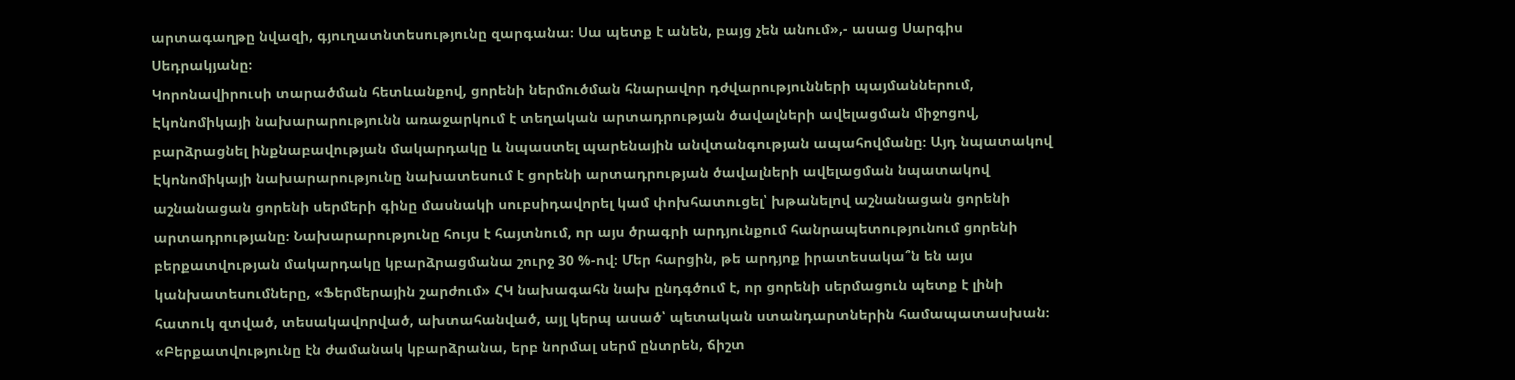արտագաղթը նվազի, գյուղատնտեսությունը զարգանա։ Սա պետք է անեն, բայց չեն անում»,- ասաց Սարգիս Սեդրակյանը։
Կորոնավիրուսի տարածման հետևանքով, ցորենի ներմուծման հնարավոր դժվարությունների պայմաններում, Էկոնոմիկայի նախարարությունն առաջարկում է տեղական արտադրության ծավալների ավելացման միջոցով, բարձրացնել ինքնաբավության մակարդակը և նպաստել պարենային անվտանգության ապահովմանը։ Այդ նպատակով Էկոնոմիկայի նախարարությունը նախատեսում է ցորենի արտադրության ծավալների ավելացման նպատակով աշնանացան ցորենի սերմերի գինը մասնակի սուբսիդավորել կամ փոխհատուցել՝ խթանելով աշնանացան ցորենի արտադրությանը։ Նախարարությունը հույս է հայտնում, որ այս ծրագրի արդյունքում հանրապետությունում ցորենի բերքատվության մակարդակը կբարձրացմանա շուրջ 30 %-ով։ Մեր հարցին, թե արդյոք իրատեսակա՞ն են այս կանխատեսումները, «Ֆերմերային շարժում» ՀԿ նախագահն նախ ընդգծում է, որ ցորենի սերմացուն պետք է լինի հատուկ զտված, տեսակավորված, ախտահանված, այլ կերպ ասած՝ պետական ստանդարտներին համապատասխան։
«Բերքատվությունը էն ժամանակ կբարձրանա, երբ նորմալ սերմ ընտրեն, ճիշտ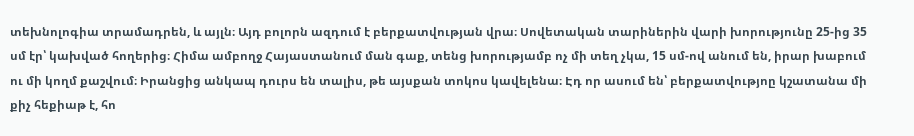տեխնոլոգիա տրամադրեն, և այլն։ Այդ բոլորն ազդում է բերքատվության վրա։ Սովետական տարիներին վարի խորությունը 25-ից 35 սմ էր՝ կախված հողերից։ Հիմա ամբողջ Հայաստանում ման գաք, տենց խորությամբ ոչ մի տեղ չկա, 15 սմ-ով անում են, իրար խաբում ու մի կողմ քաշվում։ Իրանցից անկապ դուրս են տալիս, թե այսքան տոկոս կավելենա։ Էդ որ ասում են՝ բերքատվությոը կշատանա մի քիչ հեքիաթ է, հո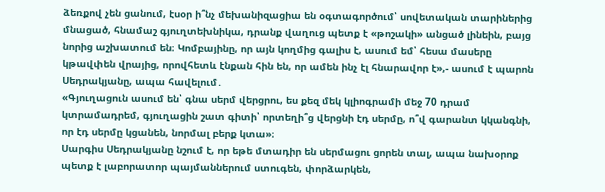ձեռքով չեն ցանում, էսօր ի՞նչ մեխանիզացիա են օգտագործում՝ սովետական տարիներից մնացած, հնամաշ գյուղտեխնիկա, դրանք վաղուց պետք է «թոշակի» անցած լինեին, բայց նորից աշխատում են։ Կոմբայինը, որ այն կողմից գալիս է, ասում եմ՝ հեսա մասերը կթավփեն վրայից, որովհետև էնքան հին են, որ ամեն ինչ էլ հնարավոր է»,- ասում է պարոն Սեդրակյանը, ապա հավելում․
«Գյուղացուն ասում են՝ գնա սերմ վերցրու, ես քեզ մեկ կլիոգրամի մեջ 70 դրամ կտրամադրեմ, գյուղացին շատ գիտի՝ որտեղի՞ց վերցնի էդ սերմը, ո՞վ գարանտ կկանգնի, որ էդ սերմը կցանեն, նորմալ բերք կտա»։
Սարգիս Սեդրակյանը նշում է, որ եթե մտադիր են սերմացու ցորեն տալ, ապա նախօրոք պետք է լաբորատոր պայմաններում ստուգեն, փորձարկեն,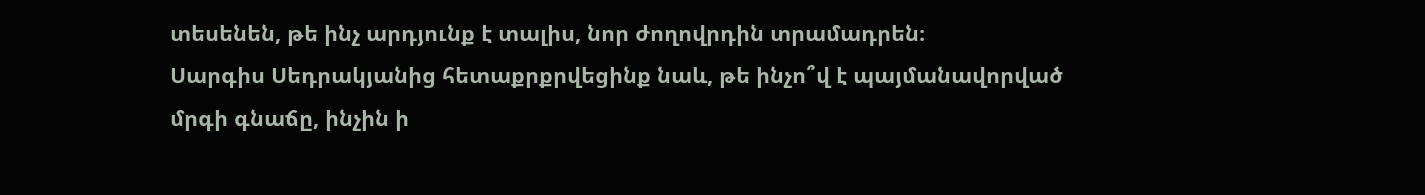տեսենեն, թե ինչ արդյունք է տալիս, նոր ժողովրդին տրամադրեն։
Սարգիս Սեդրակյանից հետաքրքրվեցինք նաև, թե ինչո՞վ է պայմանավորված մրգի գնաճը, ինչին ի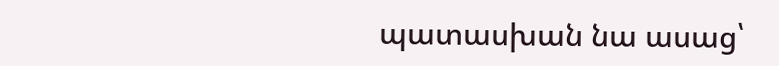պատասխան նա ասաց՝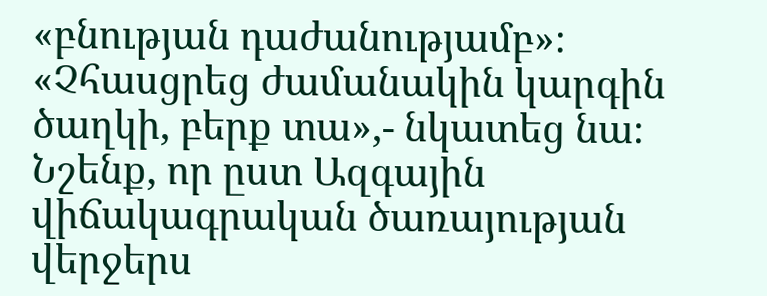«բնության դաժանությամբ»։
«Չհասցրեց ժամանակին կարգին ծաղկի, բերք տա»,- նկատեց նա։
Նշենք, որ ըստ Ազգային վիճակագրական ծառայության վերջերս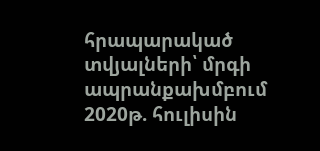հրապարակած տվյալների՝ մրգի ապրանքախմբում 2020թ. հուլիսին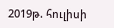2019թ. հուլիսի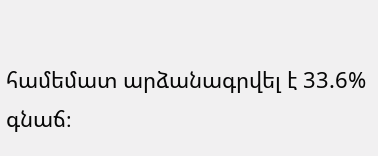համեմատ արձանագրվել է 33.6% գնաճ։